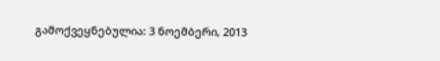გამოქვეყნებულია: 3 ნოემბერი, 2013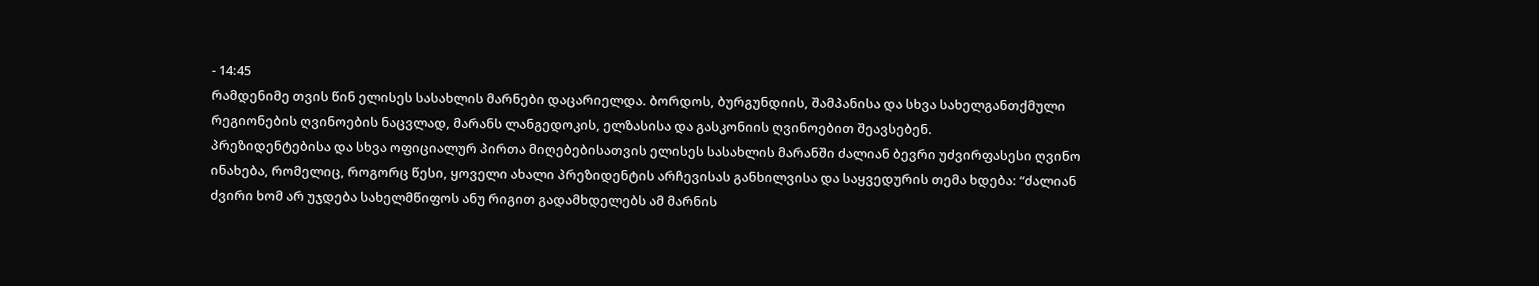- 14:45
რამდენიმე თვის წინ ელისეს სასახლის მარნები დაცარიელდა. ბორდოს, ბურგუნდიის, შამპანისა და სხვა სახელგანთქმული რეგიონების ღვინოების ნაცვლად, მარანს ლანგედოკის, ელზასისა და გასკონიის ღვინოებით შეავსებენ.
პრეზიდენტებისა და სხვა ოფიციალურ პირთა მიღებებისათვის ელისეს სასახლის მარანში ძალიან ბევრი უძვირფასესი ღვინო ინახება, რომელიც, როგორც წესი, ყოველი ახალი პრეზიდენტის არჩევისას განხილვისა და საყვედურის თემა ხდება: “ძალიან ძვირი ხომ არ უჯდება სახელმწიფოს ანუ რიგით გადამხდელებს ამ მარნის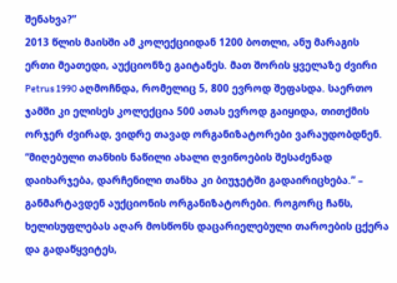შენახვა?”
2013 წლის მაისში ამ კოლექციიდან 1200 ბოთლი, ანუ მარაგის ერთი მეათედი, აუქციონზე გაიტანეს. მათ შორის ყველაზე ძვირი Petrus 1990 აღმოჩნდა, რომელიც 5, 800 ევროდ შეფასდა. საერთო ჯამში კი ელისეს კოლექცია 500 ათას ევროდ გაიყიდა, თითქმის ორჯერ ძვირად, ვიდრე თავად ორგანიზატორები ვარაუდობდნენ. “მიღებული თანხის ნაწილი ახალი ღვინოების შესაძენად დაიხარჯება, დარჩენილი თანხა კი ბიუჯეტში გადაირიცხება.” – განმარტავდენ აუქციონის ორგანიზატორები. როგორც ჩანს, ხელისუფლებას აღარ მოსწონს დაცარიელებული თაროების ცქერა და გადაწყვიტეს,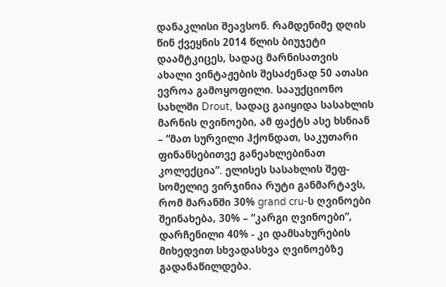დანაკლისი შეავსონ. რამდენიმე დღის წინ ქვეყნის 2014 წლის ბიუჯეტი დაამტკიცეს, სადაც მარნისათვის ახალი ვინტაჟების შესაძენად 50 ათასი ევროა გამოყოფილი. სააუქციონო სახლში Drout, სადაც გაიყიდა სასახლის მარნის ღვინოები, ამ ფაქტს ასე ხსნიან – “მათ სურვილი ჰქონდათ, საკუთარი ფინანსებითვე განეახლებინათ კოლექცია”. ელისეს სასახლის შეფ-სომელიე ვირჯინია რუტი განმარტავს, რომ მარანში 30% grand cru-ს ღვინოები შეინახება, 30% – “კარგი ღვინოები”, დარჩენილი 40% - კი დამსახურების მიხედვით სხვადასხვა ღვინოებზე გადანაწილდება.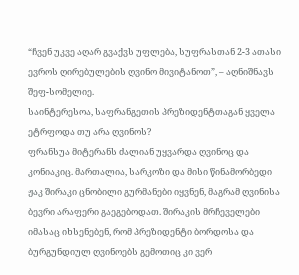“ჩვენ უკვე აღარ გვაქვს უფლება, სუფრასთან 2-3 ათასი ევროს ღირებულების ღვინო მივიტანოთ”, – აღნიშნავს შეფ-სომელიე.
საინტერესოა, საფრანგეთის პრეზიდენტთაგან ყველა ეტრფოდა თუ არა ღვინოს?
ფრანსუა მიტერანს ძალიან უყვარდა ღვინოც და კონიაკიც. მართალია, სარკოზი და მისი წინამორბედი ჟაკ შირაკი ცნობილი გურმანები იყვნენ, მაგრამ ღვინისა ბევრი არაფერი გაეგებოდათ. შირაკის მრჩეველები იმასაც იხსენებენ, რომ პრეზიდენტი ბორდოსა და ბურგუნდიულ ღვინოებს გემოთიც კი ვერ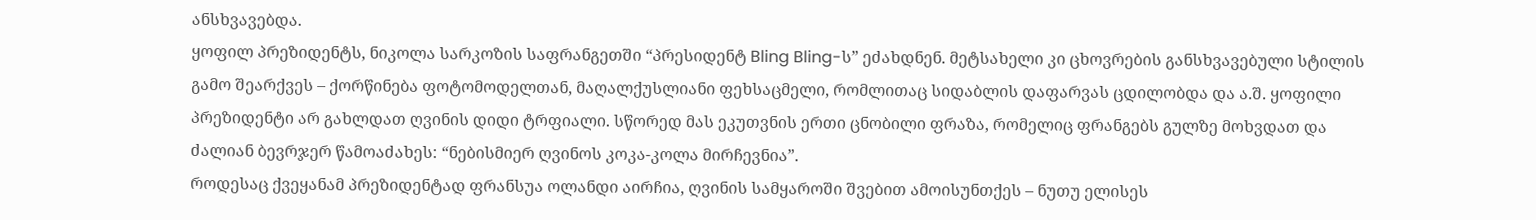ანსხვავებდა.
ყოფილ პრეზიდენტს, ნიკოლა სარკოზის საფრანგეთში “პრესიდენტ Bling Bling-ს” ეძახდნენ. მეტსახელი კი ცხოვრების განსხვავებული სტილის გამო შეარქვეს – ქორწინება ფოტომოდელთან, მაღალქუსლიანი ფეხსაცმელი, რომლითაც სიდაბლის დაფარვას ცდილობდა და ა.შ. ყოფილი პრეზიდენტი არ გახლდათ ღვინის დიდი ტრფიალი. სწორედ მას ეკუთვნის ერთი ცნობილი ფრაზა, რომელიც ფრანგებს გულზე მოხვდათ და ძალიან ბევრჯერ წამოაძახეს: “ნებისმიერ ღვინოს კოკა-კოლა მირჩევნია”.
როდესაც ქვეყანამ პრეზიდენტად ფრანსუა ოლანდი აირჩია, ღვინის სამყაროში შვებით ამოისუნთქეს – ნუთუ ელისეს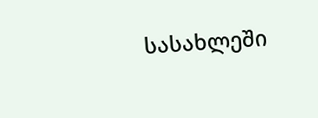სასახლეში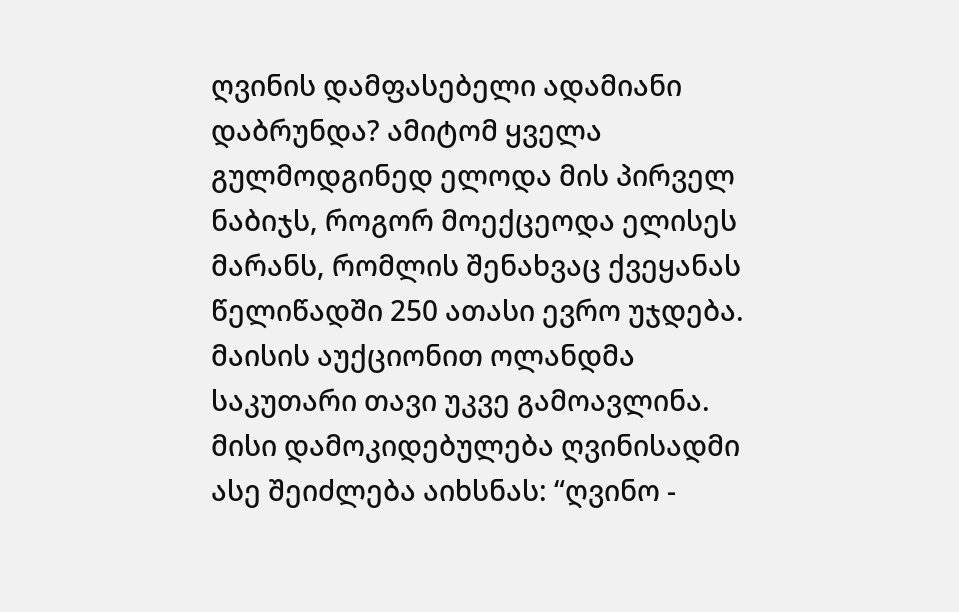ღვინის დამფასებელი ადამიანი დაბრუნდა? ამიტომ ყველა გულმოდგინედ ელოდა მის პირველ ნაბიჯს, როგორ მოექცეოდა ელისეს მარანს, რომლის შენახვაც ქვეყანას წელიწადში 250 ათასი ევრო უჯდება.
მაისის აუქციონით ოლანდმა საკუთარი თავი უკვე გამოავლინა. მისი დამოკიდებულება ღვინისადმი ასე შეიძლება აიხსნას: “ღვინო -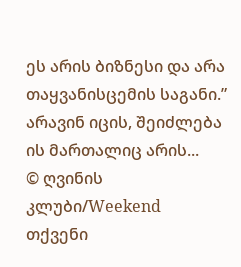ეს არის ბიზნესი და არა თაყვანისცემის საგანი.” არავინ იცის, შეიძლება ის მართალიც არის...
© ღვინის კლუბი/Weekend
თქვენი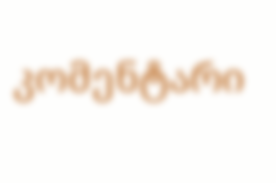კომენტარი